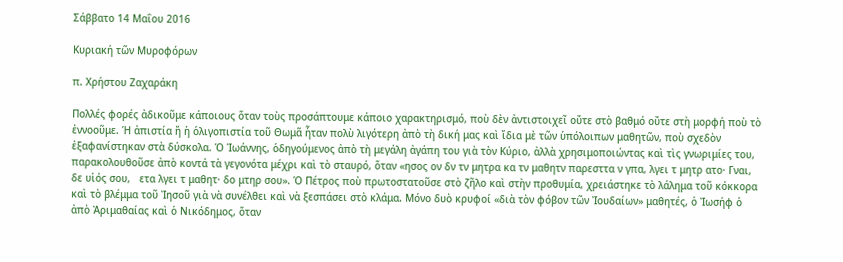Σάββατο 14 Μαΐου 2016

Κυριακή τῶν Μυροφόρων

π. Χρήστου Ζαχαράκη

Πολλές φορές ἀδικοῦμε κάποιους ὅταν τοὺς προσάπτουμε κάποιο χαρακτηρισμό, ποὺ δὲν ἀντιστοιχεῖ οὔτε στὸ βαθμό οὔτε στὴ μορφή ποὺ τὸ ἐννοοῦμε. Ἡ ἀπιστία ἤ ἡ ὁλιγοπιστία τοῦ Θωμᾶ ἦταν πολὺ λιγότερη ἀπὸ τὴ δική μας καὶ ἴδια μὲ τῶν ὑπόλοιπων μαθητῶν, ποὺ σχεδὸν ἐξαφανίστηκαν στὰ δύσκολα. Ὁ Ἰωάννης, ὁδηγούμενος ἀπὸ τὴ μεγάλη ἀγάπη του γιὰ τὸν Κύριο, ἀλλὰ χρησιμοποιώντας καὶ τὶς γνωριμίες του, παρακολουθοῦσε ἀπὸ κοντά τὰ γεγονότα μέχρι καὶ τὸ σταυρό, ὅταν «ησος ον δν τν μητρα κα τν μαθητν παρεσττα ν γπα, λγει τ μητρ ατο· Γναι, δε υἱός σου,   ετα λγει τ μαθητ· δο μτηρ σου». Ὁ Πέτρος ποὺ πρωτοστατοῦσε στὸ ζῆλο καὶ στὴν προθυμία, χρειάστηκε τὸ λάλημα τοῦ κόκκορα καὶ τὸ βλέμμα τοῦ Ἰησοῦ γιὰ νὰ συνέλθει καὶ νὰ ξεσπάσει στὸ κλάμα. Μόνο δυὸ κρυφοί «διὰ τὸν φόβον τῶν Ἰουδαίων» μαθητές, ὁ Ἰωσήφ ὁ ἀπὸ Ἀριμαθαίας καὶ ὁ Νικόδημος, ὅταν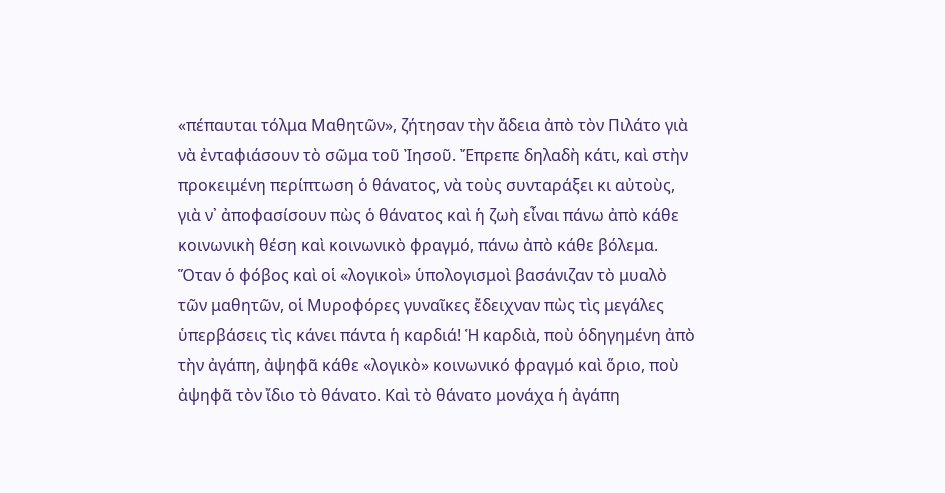«πέπαυται τόλμα Μαθητῶν», ζήτησαν τὴν ἄδεια ἀπὸ τὸν Πιλάτο γιὰ νὰ ἐνταφιάσουν τὸ σῶμα τοῦ Ἰησοῦ. Ἔπρεπε δηλαδὴ κάτι, καὶ στὴν προκειμένη περίπτωση ὁ θάνατος, νὰ τοὺς συνταράξει κι αὐτοὺς, γιὰ ν᾽ ἀποφασίσουν πὼς ὁ θάνατος καὶ ἡ ζωὴ εἶναι πάνω ἀπὸ κάθε κοινωνικὴ θέση καὶ κοινωνικὸ φραγμό, πάνω ἀπὸ κάθε βόλεμα.
Ὅταν ὁ φόβος καὶ οἱ «λογικοὶ» ὑπολογισμοὶ βασάνιζαν τὸ μυαλὸ τῶν μαθητῶν, οἱ Μυροφόρες γυναῖκες ἔδειχναν πὼς τὶς μεγάλες ὑπερβάσεις τὶς κάνει πάντα ἡ καρδιά! Ἡ καρδιὰ, ποὺ ὁδηγημένη ἀπὸ τὴν ἀγάπη, ἀψηφᾶ κάθε «λογικὸ» κοινωνικό φραγμό καὶ ὅριο, ποὺ ἀψηφᾶ τὸν ἴδιο τὸ θάνατο. Καὶ τὸ θάνατο μονάχα ἡ ἀγάπη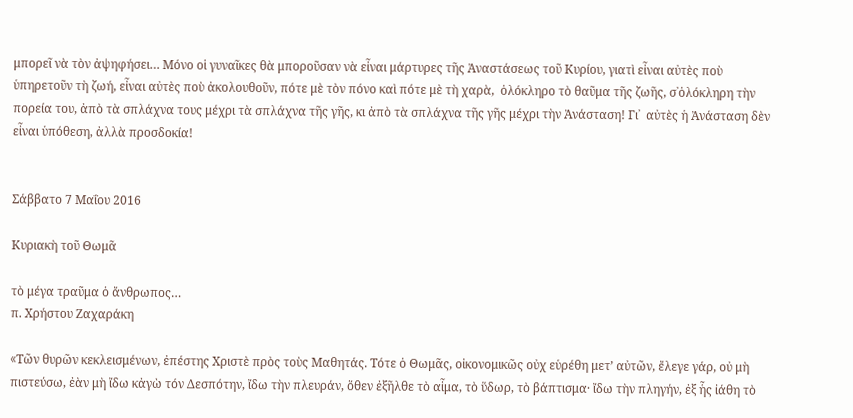μπορεῖ νὰ τὸν ἀψηφήσει… Μόνο οἱ γυναῖκες θὰ μποροῦσαν νὰ εἶναι μάρτυρες τῆς Ἀναστάσεως τοῦ Κυρίου, γιατὶ εἶναι αὐτὲς ποὺ ὑπηρετοῦν τὴ ζωή, εἶναι αὐτὲς ποὺ ἀκολουθοῦν, πότε μὲ τὸν πόνο καὶ πότε μὲ τὴ χαρὰ,  ὁλόκληρο τὸ θαῦμα τῆς ζωῆς, σ᾽ὁλόκληρη τὴν πορεία του, ἀπὸ τὰ σπλάχνα τους μέχρι τὰ σπλάχνα τῆς γῆς, κι ἀπὸ τὰ σπλάχνα τῆς γῆς μέχρι τὴν Ἀνάσταση! Γι᾽  αὐτὲς ἡ Ἀνάσταση δὲν εἶναι ὑπόθεση, ἀλλὰ προσδοκία!


Σάββατο 7 Μαΐου 2016

Κυριακὴ τοῦ Θωμᾶ

τὸ μέγα τραῦμα ὁ ἄνθρωπος…
π. Χρήστου Ζαχαράκη

«Tῶν θυρῶν κεκλεισμένων, ἐπέστης Χριστὲ πρὸς τοὺς Μαθητάς. Τότε ὁ Θωμᾶς, οἰκονομικῶς οὐχ εὑρέθη μετ’ αὐτῶν, ἔλεγε γάρ, οὐ μὴ πιστεύσω, ἐὰν μὴ ἴδω κἀγὼ τόν Δεσπότην, ἴδω τὴν πλευράν, ὅθεν ἐξῆλθε τὸ αἷμα, τὸ ὕδωρ, τὸ βάπτισμα· ἴδω τὴν πληγήν, ἐξ ἧς ἰάθη τὸ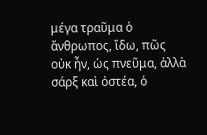μέγα τραῦμα ὁ ἄνθρωπος, ἴδω, πῶς οὐκ ἦν, ὡς πνεῦμα, ἀλλὰ σάρξ καὶ ὀστέα, ὁ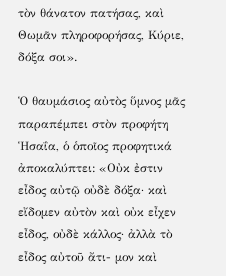τὸν θάνατον πατήσας, καὶ Θωμᾶν πληροφορήσας, Κύριε, δόξα σοι».

Ὁ θαυμάσιος αὐτὸς ὕμνος μᾶς παραπέμπει στὸν προφήτη Ἡσαΐα, ὁ ὁποῖος προφητικά ἀποκαλύπτει: «Οὐκ ἐστιν εἶδος αὐτῷ οὐδὲ δόξα· καὶ εἴδομεν αὐτὸν καὶ οὐκ εἶχεν εἶδος, οὐδὲ κάλλος· ἀλλὰ τὸ εἶδος αὐτοῦ ἄτι- μον καὶ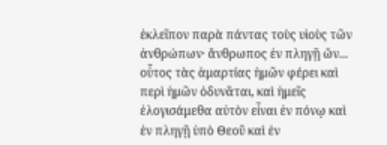ἐκλεῖπον παρὰ πάντας τοὺς υἱοὺς τῶν ἀνθρώπων· ἄνθρωπος ἐν πληγῇ ὤν... οὗτος τὰς ἁμαρτίας ἡμῶν φέρει καὶ περὶ ἡμῶν ὀδυνᾶται, καὶ ἡμεῖς ἐλογισάμεθα αὐτὸν εἶναι ἐν πόνῳ καὶ ἐν πληγῇ ὑπὸ Θεοῦ καὶ ἐν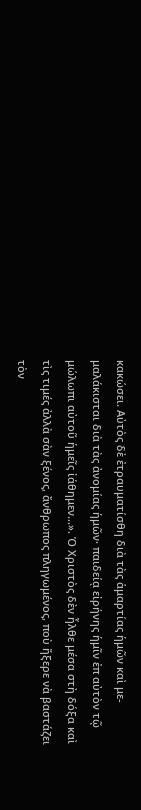κακώσει. Αὐτὸς δὲ ἐτραυματίσθη διὰ τὰς ἁμαρτίας ἡμῶν καὶ με- μαλάκισται διὰ τὰς ἀνομίας ἡμῶν· παιδείᾳ εἰρήνης ἡμῖν ἐπ αὐτὸν τῷ μώλωπι αὐτοῦ ἡμεῖς ἰάθημεν...». Ὁ Χριστὸς δὲν ἦλθε μέσα στὴ δόξα καὶ τὶς τιμές ἀλλὰ σὰν ξένος, ἄνθρωπος πληγωμένος, ποὺ ἤξερε νὰ βαστάζει τὸν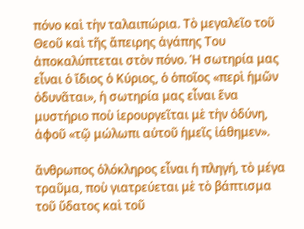πόνο καὶ τὴν ταλαιπώρια. Τὸ μεγαλεῖο τοῦ Θεοῦ καὶ τῆς ἄπειρης ἀγάπης Του ἀποκαλύπτεται στὸν πόνο. Ἡ σωτηρία μας εἶναι ὁ ἴδιος ὁ Κύριος, ὁ ὁποῖος «περὶ ἡμῶν ὀδυνᾶται», ἡ σωτηρία μας εἶναι ἕνα μυστήριο ποὺ ἱερουργεῖται μὲ τὴν ὀδύνη, ἀφοῦ «τῷ μώλωπι αὐτοῦ ἡμεῖς ἰάθημεν».

ἄνθρωπος ὁλόκληρος εἶναι ἡ πληγή, τὸ μέγα τραῦμα, ποὺ γιατρεύεται μὲ τὸ βάπτισμα τοῦ ὕδατος καὶ τοῦ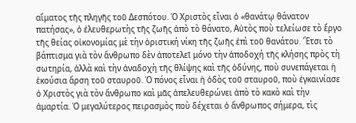αἵματος τῆς πληγῆς τοῦ Δεσπότου. Ὁ Χριστὸς εἶναι ὁ «θανάτῳ θάνατον πατήσας», ὁ ἐλευθερωτὴς τῆς ζωῆς ἀπὸ τὸ θάνατο, Αὐτὸς ποὺ τελείωσε τὸ ἔργο τῆς θείας οἰκονομίας μὲ τὴν ὁριστική νίκη τῆς ζωῆς ἐπὶ τοῦ θανάτου. Ἔτσι τὸ βάπτισμα γιὰ τὸν ἄνθρωπο δὲν ἀποτελεῖ μόνο τὴν ἀποδοχή τῆς κλήσης πρὸς τὴ σωτηρία, ἀλλὰ καὶ τὴν ἀναδοχὴ τῆς θλίψης καὶ τῆς ὀδύνης, ποὺ συνεπάγεται ἡ ἑκούσια ἄρση τοῦ σταυροῦ. Ὁ πόνος εἶναι ἡ ὁδὸς τοῦ σταυροῦ, ποὺ ἐγκαινίασε ὁ Χριστὸς γιὰ τὸν ἄνθρωπο καὶ μᾶς ἀπελευθερώνει ἀπὸ τὸ κακὸ καὶ τὴν ἁμαρτία. Ὁ μεγαλύτερος πειρασμὸς ποὺ δέχεται ὁ ἄνθρωπος σήμερα, τὶς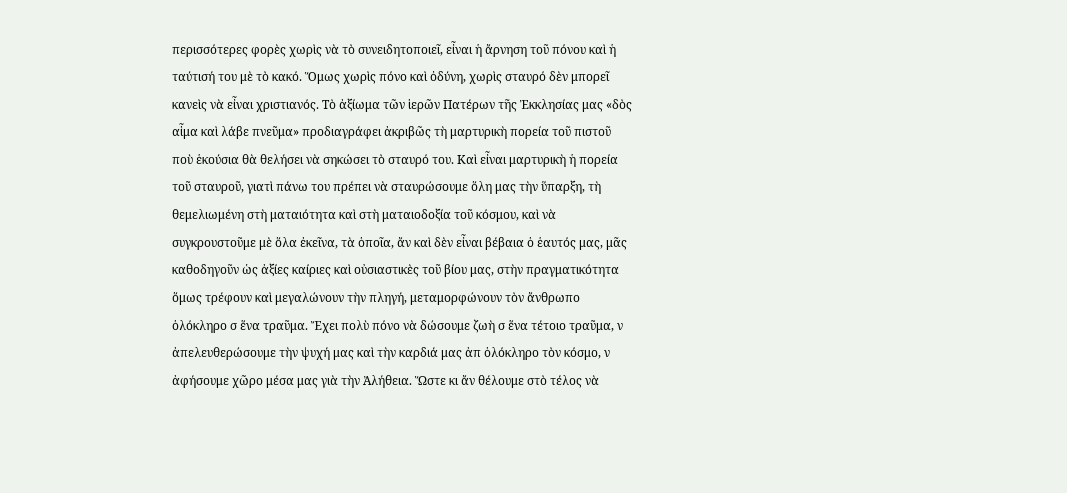περισσότερες φορὲς χωρὶς νὰ τὸ συνειδητοποιεῖ, εἶναι ἡ ἄρνηση τοῦ πόνου καὶ ἡ ταύτισή του μὲ τὸ κακό. Ὅμως χωρὶς πόνο καὶ ὀδύνη, χωρὶς σταυρό δὲν μπορεῖ κανεὶς νὰ εἶναι χριστιανός. Τὸ ἀξίωμα τῶν ἱερῶν Πατέρων τῆς Ἐκκλησίας μας «δὸς αἷμα καὶ λάβε πνεῦμα» προδιαγράφει ἀκριβῶς τὴ μαρτυρικὴ πορεία τοῦ πιστοῦ ποὺ ἑκούσια θὰ θελήσει νὰ σηκώσει τὸ σταυρό του. Καὶ εἶναι μαρτυρικὴ ἡ πορεία τοῦ σταυροῦ, γιατὶ πάνω του πρέπει νὰ σταυρώσουμε ὅλη μας τὴν ὕπαρξη, τὴ θεμελιωμένη στὴ ματαιότητα καὶ στὴ ματαιοδοξία τοῦ κόσμου, καὶ νὰ συγκρουστοῦμε μὲ ὅλα ἐκεῖνα, τὰ ὁποῖα, ἄν καὶ δὲν εἶναι βέβαια ὁ ἑαυτός μας, μᾶς καθοδηγοῦν ὡς ἀξίες καίριες καὶ οὐσιαστικὲς τοῦ βίου μας, στὴν πραγματικότητα ὅμως τρέφουν καὶ μεγαλώνουν τὴν πληγή, μεταμορφώνουν τὸν ἄνθρωπο ὁλόκληρο σ ἕνα τραῦμα. Ἔχει πολὺ πόνο νὰ δώσουμε ζωὴ σ ἕνα τέτοιο τραῦμα, ν ἀπελευθερώσουμε τὴν ψυχή μας καὶ τὴν καρδιά μας ἀπ ὁλόκληρο τὸν κόσμο, ν ἀφήσουμε χῶρο μέσα μας γιὰ τὴν Ἀλήθεια. Ὥστε κι ἄν θέλουμε στὸ τέλος νὰ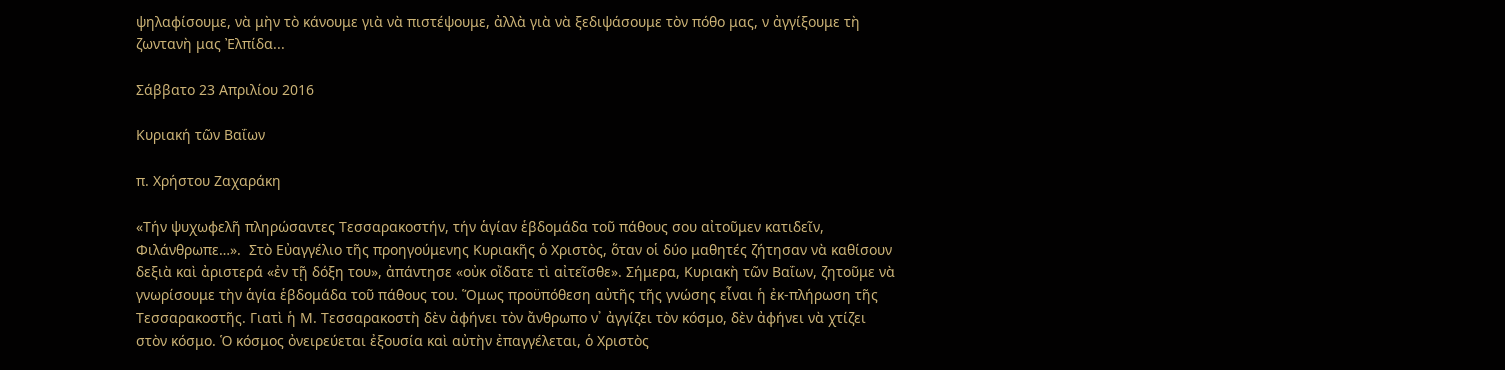ψηλαφίσουμε, νὰ μὴν τὸ κάνουμε γιὰ νὰ πιστέψουμε, ἀλλὰ γιὰ νὰ ξεδιψάσουμε τὸν πόθο μας, ν ἀγγίξουμε τὴ ζωντανὴ μας Ἐλπίδα...

Σάββατο 23 Απριλίου 2016

Κυριακή τῶν Βαΐων

π. Χρήστου Ζαχαράκη

«Τήν ψυχωφελῆ πληρώσαντες Τεσσαρακοστήν, τήν ἁγίαν ἑβδομάδα τοῦ πάθους σου αἰτοῦμεν κατιδεῖν, Φιλάνθρωπε…».  Στὸ Εὐαγγέλιο τῆς προηγούμενης Κυριακῆς ὁ Χριστὸς, ὅταν οἱ δύο μαθητές ζήτησαν νὰ καθίσουν δεξιὰ καὶ ἀριστερά «ἐν τῇ δόξη του», ἀπάντησε «οὐκ οἴδατε τὶ αἰτεῖσθε». Σήμερα, Κυριακὴ τῶν Βαΐων, ζητοῦμε νὰ γνωρίσουμε τὴν ἁγία ἑβδομάδα τοῦ πάθους του. Ὅμως προϋπόθεση αὐτῆς τῆς γνώσης εἶναι ἡ ἐκ-πλήρωση τῆς Τεσσαρακοστῆς. Γιατὶ ἡ Μ. Τεσσαρακοστὴ δὲν ἀφήνει τὸν ἄνθρωπο ν᾽ ἀγγίζει τὸν κόσμο, δὲν ἀφήνει νὰ χτίζει στὸν κόσμο. Ὁ κόσμος ὀνειρεύεται ἐξουσία καὶ αὐτὴν ἐπαγγέλεται, ὁ Χριστὸς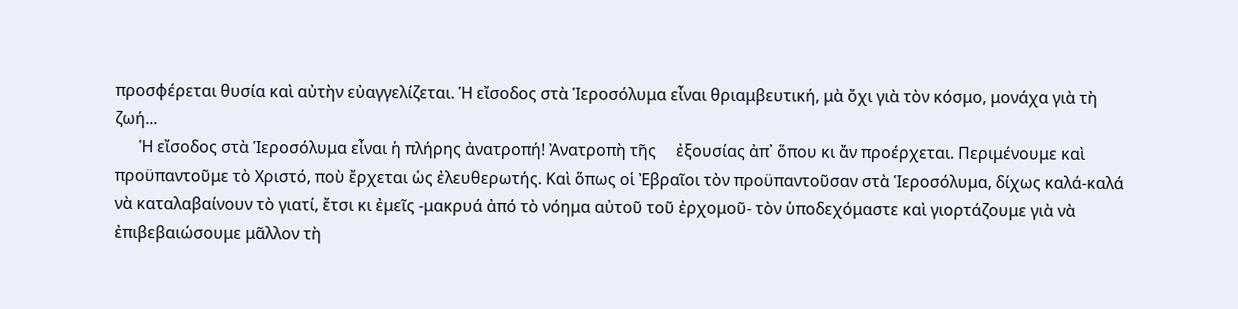προσφέρεται θυσία καὶ αὐτὴν εὐαγγελίζεται. Ἡ εἴσοδος στὰ Ἱεροσόλυμα εἶναι θριαμβευτική, μὰ ὄχι γιὰ τὸν κόσμο, μονάχα γιὰ τὴ ζωή...
      Ἡ εἴσοδος στὰ Ἱεροσόλυμα εἶναι ἡ πλήρης ἀνατροπή! Ἀνατροπὴ τῆς     ἐξουσίας ἀπ᾽ ὅπου κι ἄν προέρχεται. Περιμένουμε καὶ προϋπαντοῦμε τὸ Χριστό, ποὺ ἔρχεται ὡς ἐλευθερωτής. Καὶ ὅπως οἱ Ἐβραῖοι τὸν προϋπαντοῦσαν στὰ Ἱεροσόλυμα, δίχως καλά-καλά νὰ καταλαβαίνουν τὸ γιατί, ἔτσι κι ἐμεῖς -μακρυά ἀπό τὸ νόημα αὐτοῦ τοῦ ἐρχομοῦ- τὸν ὑποδεχόμαστε καὶ γιορτάζουμε γιὰ νὰ ἐπιβεβαιώσουμε μᾶλλον τὴ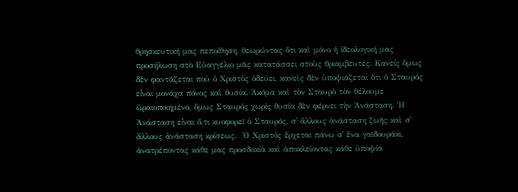θρησκευτική μας πεποίθηση, θεωρώντας ὅτι καὶ μόνο ἡ ἰδεολογική μας προσήλωση στὸ Εὐαγγέλιο μᾶς κατατάσσει στοὺς θριαμβευτές. Κανείς ὅμως δὲν φαντάζεται ποῦ ὁ Χριστὸς ὁδεύει, κανεὶς δὲν ὑποψιάζεται ὅτι ὁ Σταυρός εἶναι μονάχα πόνος καὶ θυσία. Ἀκόμα καὶ τὸν Σταυρὸ τὸν θέλουμε ὡραιοποιημένο, ὅμως Σταυρός χωρίς θυσία δὲν φέρνει τὴν Ἀνάσταση. Ἡ Ἀνάσταση εἶναι ὅ,τι κυοφορεῖ ὁ Σταυρός, σ᾽ ἄλλους ἀνάσταση ζωῆς καὶ σ᾽ ἄλλους ἀνάσταση κρίσεως.  Ὁ Χριστός ἔρχεται πάνω σ᾽ ἕνα γαϊδουράκι, ἀνατρέποντας κάθε μας προσδοκία καὶ ἀποκλείοντας κάθε ὑποψία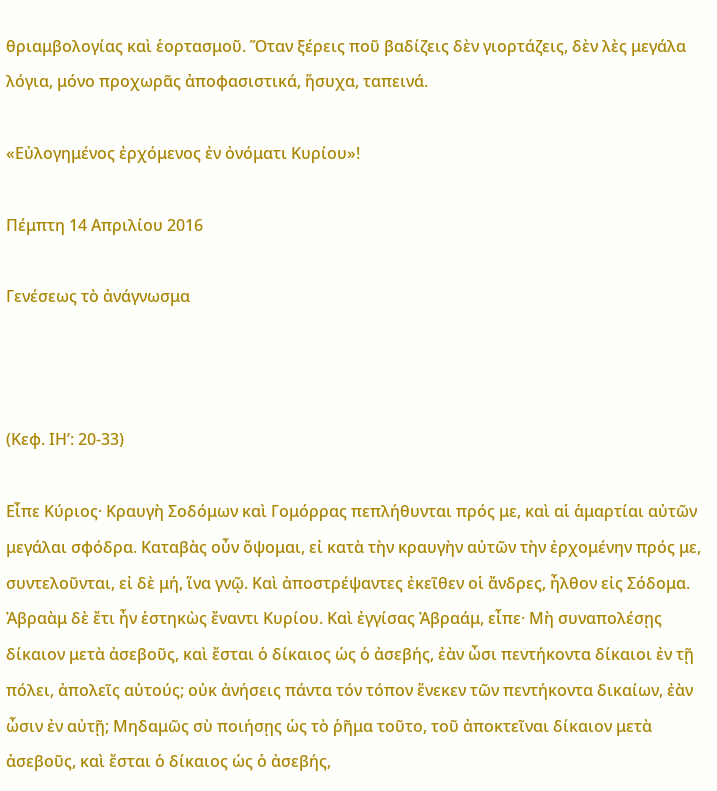θριαμβολογίας καὶ ἑορτασμοῦ. Ὅταν ξέρεις ποῦ βαδίζεις δὲν γιορτάζεις, δὲν λὲς μεγάλα λόγια, μόνο προχωρᾶς ἀποφασιστικά, ἥσυχα, ταπεινά.

«Εὐλογημένος ἐρχόμενος ἐν ὀνόματι Κυρίου»!

Πέμπτη 14 Απριλίου 2016

Γενέσεως τὸ ἀνάγνωσμα



(Κεφ. ΙΗ’: 20-33)

Εἶπε Κύριος· Κραυγὴ Σοδόμων καὶ Γομόρρας πεπλήθυνται πρός με, καὶ αἱ ἁμαρτίαι αὐτῶν μεγάλαι σφόδρα. Καταβὰς οὖν ὄψομαι, εἰ κατὰ τὴν κραυγὴν αὐτῶν τὴν ἐρχομένην πρός με, συντελοῦνται, εἰ δὲ μή, ἵνα γνῷ. Καὶ ἀποστρέψαντες ἐκεῖθεν οἱ ἄνδρες, ἦλθον εἰς Σόδομα. Ἀβραὰμ δὲ ἔτι ἦν ἑστηκὼς ἔναντι Κυρίου. Καὶ ἐγγίσας Ἀβραάμ, εἶπε· Μὴ συναπολέσῃς δίκαιον μετὰ ἀσεβοῦς, καὶ ἔσται ὁ δίκαιος ὡς ὁ ἀσεβής, ἐὰν ὦσι πεντήκοντα δίκαιοι ἐν τῇ πόλει, ἀπολεῖς αὐτούς; οὐκ ἀνήσεις πάντα τόν τόπον ἕνεκεν τῶν πεντήκοντα δικαίων, ἐὰν ὦσιν ἐν αὐτῇ; Μηδαμῶς σὺ ποιήσῃς ὡς τὸ ῥῆμα τοῦτο, τοῦ ἀποκτεῖναι δίκαιον μετὰ ἀσεβοῦς, καὶ ἔσται ὁ δίκαιος ὡς ὁ ἀσεβής,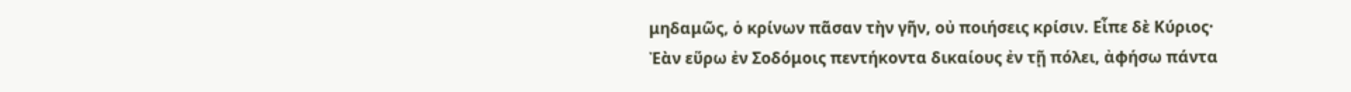μηδαμῶς, ὁ κρίνων πᾶσαν τὴν γῆν, οὐ ποιήσεις κρίσιν. Εἶπε δὲ Κύριος· Ἐὰν εὕρω ἐν Σοδόμοις πεντήκοντα δικαίους ἐν τῇ πόλει, ἀφήσω πάντα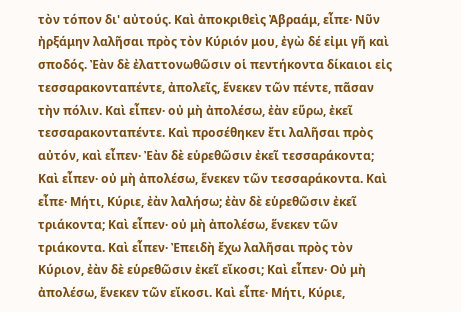τὸν τόπον δι' αὐτούς. Καὶ ἀποκριθεὶς Ἀβραάμ, εἶπε· Νῦν ἠρξάμην λαλῆσαι πρὸς τὸν Κύριόν μου, ἐγὼ δέ εἰμι γῆ καὶ σποδός. Ἐὰν δὲ ἐλαττονωθῶσιν οἱ πεντήκοντα δίκαιοι εἰς τεσσαρακονταπέντε, ἀπολεῖς, ἕνεκεν τῶν πέντε, πᾶσαν τὴν πόλιν. Καὶ εἶπεν· οὐ μὴ ἀπολέσω, ἐὰν εὕρω, ἐκεῖ τεσσαρακονταπέντε. Καὶ προσέθηκεν ἔτι λαλῆσαι πρὸς αὐτόν, καὶ εἶπεν· Ἐὰν δὲ εὑρεθῶσιν ἐκεῖ τεσσαράκοντα; Καὶ εἶπεν· οὐ μὴ ἀπολέσω, ἕνεκεν τῶν τεσσαράκοντα. Καὶ εἶπε· Μήτι, Κύριε, ἐὰν λαλήσω; ἐὰν δὲ εὑρεθῶσιν ἐκεῖ τριάκοντα; Καὶ εἶπεν· οὐ μὴ ἀπολέσω, ἕνεκεν τῶν τριάκοντα. Καὶ εἶπεν· Ἐπειδὴ ἔχω λαλῆσαι πρὸς τὸν Κύριον, ἐὰν δὲ εὑρεθῶσιν ἐκεῖ εἴκοσι; Καὶ εἶπεν· Οὐ μὴ ἀπολέσω, ἕνεκεν τῶν εἴκοσι. Καὶ εἶπε· Μήτι, Κύριε,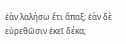ἐὰν λαλήσω ἔτι ἅπαξ; ἐὰν δὲ εὑρεθῶσιν ἐκεῖ δέκα;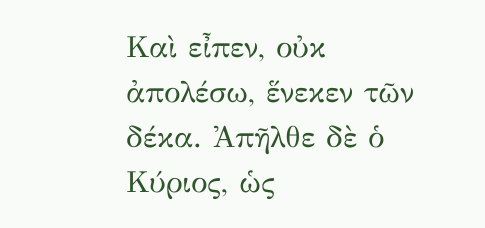Καὶ εἶπεν, οὐκ ἀπολέσω, ἕνεκεν τῶν δέκα. Ἀπῆλθε δὲ ὁ Κύριος, ὡς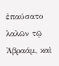ἐπαύσατο λαλῶν τῷ Ἀβραάμ, καὶ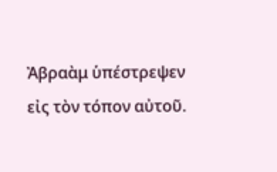Ἀβραὰμ ὑπέστρεψεν εἰς τὸν τόπον αὐτοῦ.